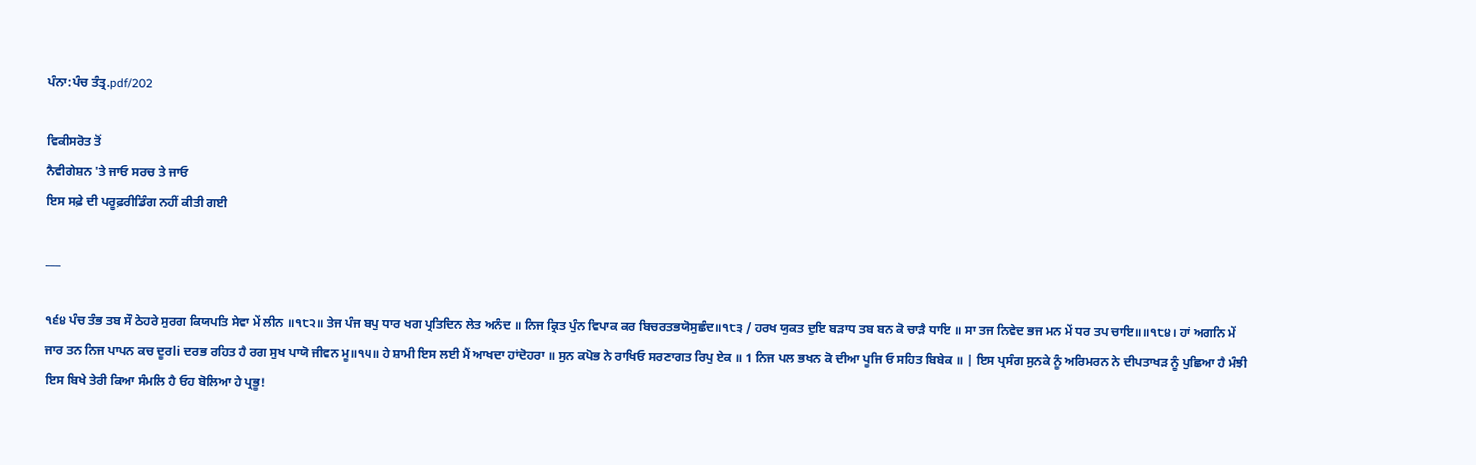ਪੰਨਾ:ਪੰਚ ਤੰਤ੍ਰ.pdf/202

ਵਿਕੀਸਰੋਤ ਤੋਂ
ਨੈਵੀਗੇਸ਼ਨ 'ਤੇ ਜਾਓ ਸਰਚ ਤੇ ਜਾਓ
ਇਸ ਸਫ਼ੇ ਦੀ ਪਰੂਫ਼ਰੀਡਿੰਗ ਨਹੀਂ ਕੀਤੀ ਗਈ

___

੧੬੪ ਪੰਚ ਤੰਭ ਤਬ ਸੌ ਠੇਹਰੇ ਸੁਰਗ ਕਿਯਪਤਿ ਸੇਵਾ ਮੇਂ ਲੀਨ ॥੧੮੨॥ ਤੇਜ ਪੰਜ ਬਪੁ ਧਾਰ ਖਗ ਪ੍ਰਤਿਦਿਨ ਲੇਤ ਅਨੰਦ ॥ ਨਿਜ ਕ੍ਰਿਤ ਪੁੰਨ ਵਿਪਾਕ ਕਰ ਬਿਚਰਤਭਯੋਸੁਛੰਦ॥੧੮੩ / ਹਰਖ ਯੁਕਤ ਦੁਇ ਬੜਾਧ ਤਬ ਬਨ ਕੋ ਚਾੜੈ ਧਾਇ ॥ ਸਾ ਤਜ ਨਿਵੇਦ ਭਜ ਮਨ ਮੇਂ ਧਰ ਤਪ ਚਾਇ॥॥੧੮੪। ਹਾਂ ਅਗਨਿ ਮੇਂ ਜਾਰ ਤਨ ਨਿਜ ਪਾਪਨ ਕਚ ਦੂਰli ਦਰਭ ਰਹਿਤ ਹੈ ਰਗ ਸੁਖ ਪਾਯੋ ਜੀਵਨ ਮੂ॥੧੫॥ ਹੇ ਸ਼ਾਮੀ ਇਸ ਲਈ ਮੈਂ ਆਖਦਾ ਹਾਂਦੋਹਰਾ ॥ ਸੁਨ ਕਪੋਭ ਨੇ ਰਾਖਿਓ ਸਰਣਾਗਤ ਰਿਪੁ ਏਕ ॥ 1 ਨਿਜ ਪਲ ਭਖਨ ਕੋ ਦੀਆ ਪੂਜਿ ਓ ਸਹਿਤ ਬਿਬੇਕ ॥ | ਇਸ ਪ੍ਰਸੰਗ ਸੁਨਕੇ ਨੂੰ ਅਰਿਮਰਨ ਨੇ ਦੀਪਤਾਖੜ ਨੂੰ ਪੁਛਿਆ ਹੈ ਮੰਝੀ ਇਸ ਬਿਖੇ ਤੇਰੀ ਕਿਆ ਸੰਮਲਿ ਹੈ ਓਹ ਬੋਲਿਆ ਹੇ ਪ੍ਰਭੂ!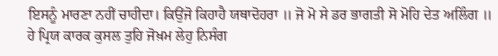ਇਸਨੂੰ ਮਾਰਣਾ ਨਹੀਂ ਚਾਹੀਦਾ। ਕਿਉਂਜੋ ਕਿਹਾਹੈ ਯਥਾਦੋਹਰਾ ॥ ਜੋ ਮੋ ਸੇ ਡਰ ਭਾਗਤੀ ਸੋ ਮੋਹਿ ਦੇਤ ਅਲਿੰਗ ॥ ਹੇ ਪ੍ਰਿਯ ਕਾਰਕ ਕੁਸਲ ਤੁਹਿ ਜੋਖ਼ਮ ਲੇਹੁ ਨਿਸੰਗ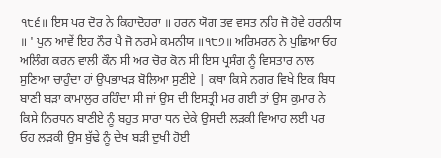੧੮੬॥ ਇਸ ਪਰ ਦੋਰ ਨੇ ਕਿਹਾਦੋਹਰਾ ॥ ਹਰਨ ਯੋਗ ਤਵ ਵਸਤ ਨਹਿ ਜੋ ਹੋਵੇ ਹਰਨੀਯ ॥ ' ਪੁਨ ਆਵੇਂ ਇਹ ਨੌਰ ਪੈ ਜੋ ਨਰਮੇ ਕਮਨੀਯ ॥੧੮੭॥ ਅਰਿਮਰਨ ਨੇ ਪੁਛਿਆ ਓਹ ਅਲਿੰਗ ਕਰਨ ਵਾਲੀ ਕੌਨ ਸੀ ਅਰ ਚੋਰ ਕੋਨ ਸੀ ਇਸ ਪ੍ਰਸੰਗ ਨੂੰ ਵਿਸਤਾਰ ਨਾਲ ਸੁਣਿਆ ਚਾਹੁੰਦਾ ਹਾਂ ਉਪਭਾਖੜ ਬੋਲਿਆ ਸੁਣੀਏ | ਕਥਾ ਕਿਸੇ ਨਗਰ ਵਿਖੇ ਇਕ ਬਿਧ ਬਾਣੀ ਬੜਾ ਕਾਮਾਲੁਰ ਰਹਿੰਦਾ ਸੀ ਜਾਂ ਉਸ ਦੀ ਇਸਤ੍ਰੀ ਮਰ ਗਈ ਤਾਂ ਉਸ ਕੁਮਾਰ ਨੇ ਕਿਸੇ ਨਿਰਧਨ ਬਾਣੀਏ ਨੂੰ ਬਹੁਤ ਸਾਰਾ ਧਨ ਦੇਕੇ ਉਸਦੀ ਲੜਕੀ ਵਿਆਹ ਲਈ ਪਰ ਓਹ ਲੜਕੀ ਉਸ ਬੁੱਢੇ ਨੂੰ ਦੇਖ ਬੜੀ ਦੁਖੀ ਹੋਈ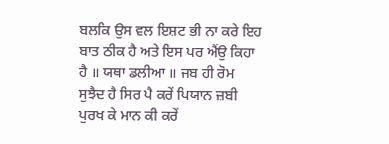ਬਲਕਿ ਉਸ ਵਲ ਇਸ਼ਟ ਭੀ ਨਾ ਕਰੇ ਇਹ ਬਾਤ ਠੀਕ ਹੈ ਅਤੇ ਇਸ ਪਰ ਐਂਉ ਕਿਹਾ ਹੈ ॥ ਯਥਾ ਡਲੀਆ ॥ ਜਬ ਹੀ ਰੋਮ ਸੁਝੈਦ ਹੈ ਸਿਰ ਪੈ ਕਰੇਂ ਪਿਯਾਨ ਜ਼ਬੀ ਪੁਰਖ ਕੇ ਮਾਨ ਕੀ ਕਰੇਂ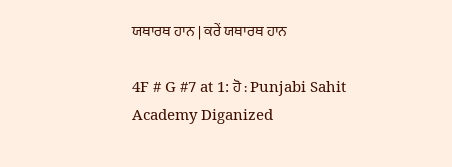ਯਥਾਰਥ ਹਾਨ | ਕਰੇਂ ਯਥਾਰਥ ਹਾਨ

4F # G #7 at 1: ਹੋ : Punjabi Sahit Academy Diganized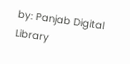by: Panjab Digital Library